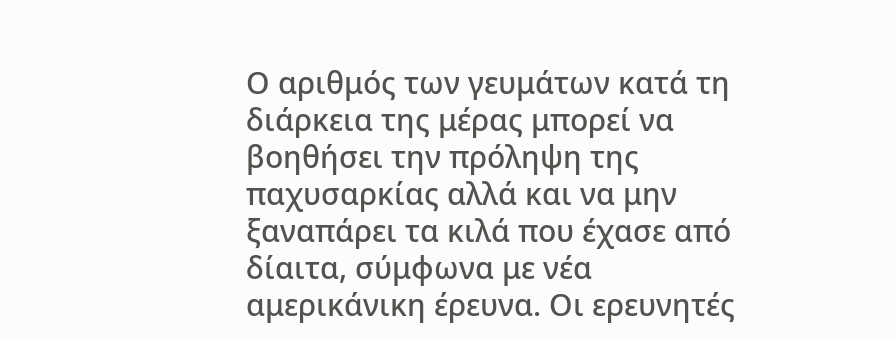Ο αριθμός των γευμάτων κατά τη διάρκεια της μέρας μπορεί να βοηθήσει την πρόληψη της παχυσαρκίας αλλά και να μην ξαναπάρει τα κιλά που έχασε από δίαιτα, σύμφωνα με νέα αμερικάνικη έρευνα. Οι ερευνητές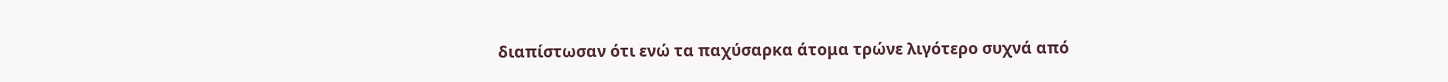διαπίστωσαν ότι ενώ τα παχύσαρκα άτομα τρώνε λιγότερο συχνά από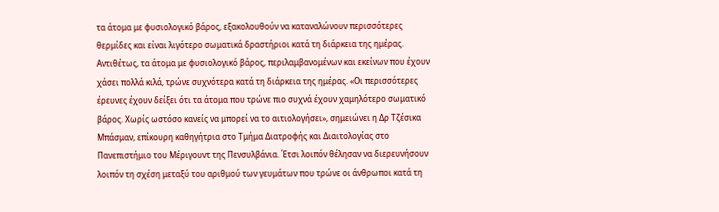τα άτομα με φυσιολογικό βάρος, εξακολουθούν να καταναλώνουν περισσότερες θερμίδες και είναι λιγότερο σωματικά δραστήριοι κατά τη διάρκεια της ημέρας. Αντιθέτως, τα άτομα με φυσιολογικό βάρος, περιλαμβανομένων και εκείνων που έχουν χάσει πολλά κιλά, τρώνε συχνότερα κατά τη διάρκεια της ημέρας. «Οι περισσότερες έρευνες έχουν δείξει ότι τα άτομα που τρώνε πιο συχνά έχουν χαμηλότερο σωματικό βάρος. Χωρίς ωστόσο κανείς να μπορεί να το αιτιολογήσει», σημειώνει η Δρ Τζέσικα Μπάσμαν, επίκουρη καθηγήτρια στο Τμήμα Διατροφής και Διαιτολογίας στο Πανεπιστήμιο του Μέριγουντ της Πενσυλβάνια. Έτσι λοιπόν θέλησαν να διερευνήσουν λοιπόν τη σχέση μεταξύ του αριθμού των γευμάτων που τρώνε οι άνθρωποι κατά τη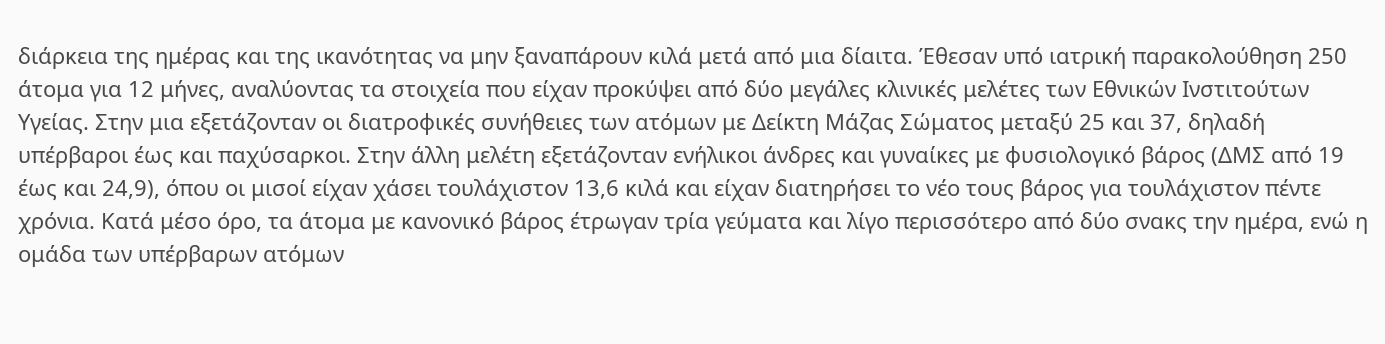διάρκεια της ημέρας και της ικανότητας να μην ξαναπάρουν κιλά μετά από μια δίαιτα. Έθεσαν υπό ιατρική παρακολούθηση 250 άτομα για 12 μήνες, αναλύοντας τα στοιχεία που είχαν προκύψει από δύο μεγάλες κλινικές μελέτες των Εθνικών Ινστιτούτων Υγείας. Στην μια εξετάζονταν οι διατροφικές συνήθειες των ατόμων με Δείκτη Μάζας Σώματος μεταξύ 25 και 37, δηλαδή υπέρβαροι έως και παχύσαρκοι. Στην άλλη μελέτη εξετάζονταν ενήλικοι άνδρες και γυναίκες με φυσιολογικό βάρος (ΔΜΣ από 19 έως και 24,9), όπου οι μισοί είχαν χάσει τουλάχιστον 13,6 κιλά και είχαν διατηρήσει το νέο τους βάρος για τουλάχιστον πέντε χρόνια. Κατά μέσο όρο, τα άτομα με κανονικό βάρος έτρωγαν τρία γεύματα και λίγο περισσότερο από δύο σνακς την ημέρα, ενώ η ομάδα των υπέρβαρων ατόμων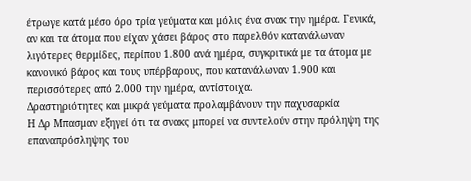έτρωγε κατά μέσο όρο τρία γεύματα και μόλις ένα σνακ την ημέρα. Γενικά, αν και τα άτομα που είχαν χάσει βάρος στο παρελθόν κατανάλωναν λιγότερες θερμίδες, περίπου 1.800 ανά ημέρα, συγκριτικά με τα άτομα με κανονικό βάρος και τους υπέρβαρους, που κατανάλωναν 1.900 και περισσότερες από 2.000 την ημέρα, αντίστοιχα.
Δραστηριότητες και μικρά γεύματα προλαμβάνουν την παχυσαρκία
Η Δρ Μπασμαν εξηγεί ότι τα σνακς μπορεί να συντελούν στην πρόληψη της επαναπρόσληψης του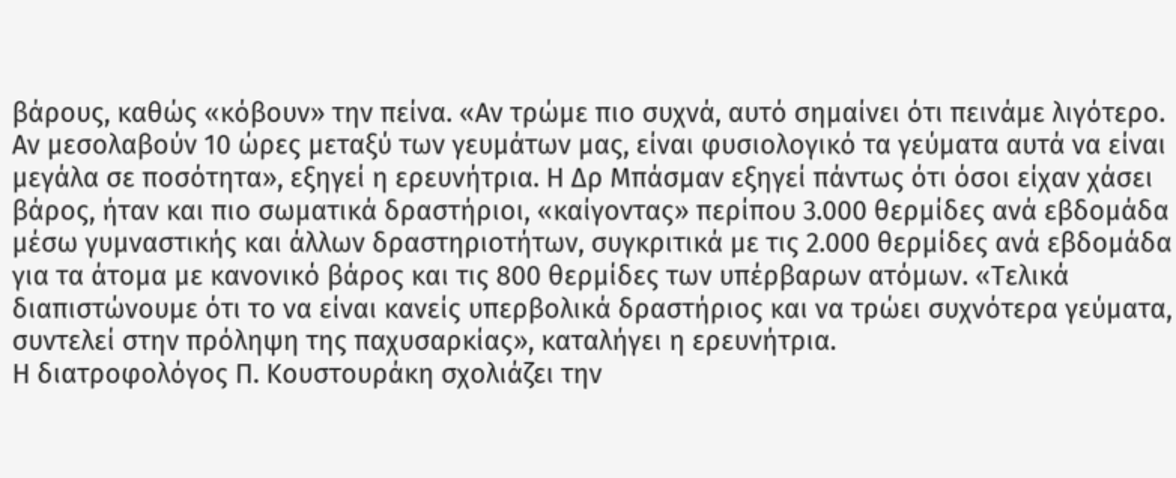βάρους, καθώς «κόβουν» την πείνα. «Αν τρώμε πιο συχνά, αυτό σημαίνει ότι πεινάμε λιγότερο. Αν μεσολαβούν 10 ώρες μεταξύ των γευμάτων μας, είναι φυσιολογικό τα γεύματα αυτά να είναι μεγάλα σε ποσότητα», εξηγεί η ερευνήτρια. Η Δρ Μπάσμαν εξηγεί πάντως ότι όσοι είχαν χάσει βάρος, ήταν και πιο σωματικά δραστήριοι, «καίγοντας» περίπου 3.000 θερμίδες ανά εβδομάδα μέσω γυμναστικής και άλλων δραστηριοτήτων, συγκριτικά με τις 2.000 θερμίδες ανά εβδομάδα για τα άτομα με κανονικό βάρος και τις 800 θερμίδες των υπέρβαρων ατόμων. «Τελικά διαπιστώνουμε ότι το να είναι κανείς υπερβολικά δραστήριος και να τρώει συχνότερα γεύματα, συντελεί στην πρόληψη της παχυσαρκίας», καταλήγει η ερευνήτρια.
Η διατροφολόγος Π. Κουστουράκη σχολιάζει την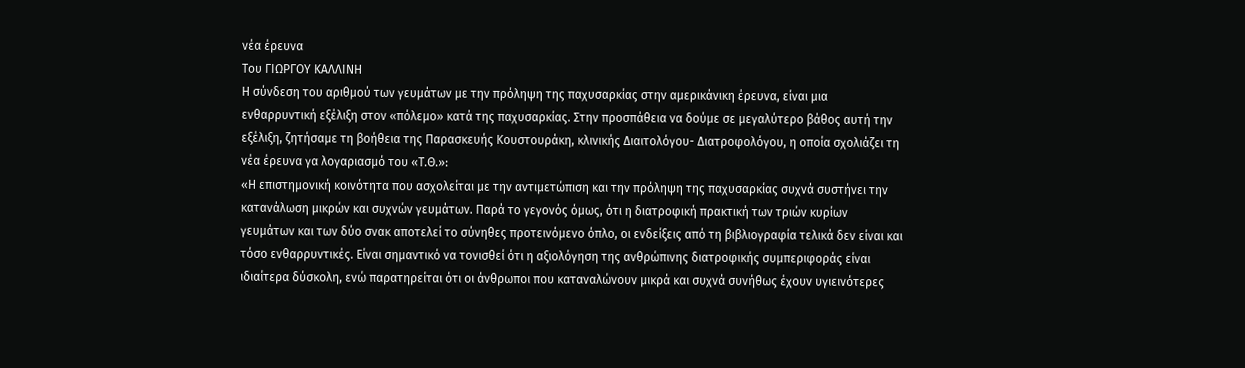νέα έρευνα
Του ΓΙΩΡΓΟΥ ΚΑΛΛΙΝΗ
Η σύνδεση του αριθμού των γευμάτων με την πρόληψη της παχυσαρκίας στην αμερικάνικη έρευνα, είναι μια ενθαρρυντική εξέλιξη στον «πόλεμο» κατά της παχυσαρκίας. Στην προσπάθεια να δούμε σε μεγαλύτερο βάθος αυτή την εξέλιξη, ζητήσαμε τη βοήθεια της Παρασκευής Κουστουράκη, κλινικής Διαιτολόγου- Διατροφολόγου, η οποία σχολιάζει τη νέα έρευνα γα λογαριασμό του «Τ.Θ.»:
«Η επιστημονική κοινότητα που ασχολείται με την αντιμετώπιση και την πρόληψη της παχυσαρκίας συχνά συστήνει την κατανάλωση μικρών και συχνών γευμάτων. Παρά το γεγονός όμως, ότι η διατροφική πρακτική των τριών κυρίων γευμάτων και των δύο σνακ αποτελεί το σύνηθες προτεινόμενο όπλο, οι ενδείξεις από τη βιβλιογραφία τελικά δεν είναι και τόσο ενθαρρυντικές. Είναι σημαντικό να τονισθεί ότι η αξιολόγηση της ανθρώπινης διατροφικής συμπεριφοράς είναι ιδιαίτερα δύσκολη, ενώ παρατηρείται ότι οι άνθρωποι που καταναλώνουν μικρά και συχνά συνήθως έχουν υγιεινότερες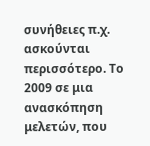συνήθειες π.χ. ασκούνται περισσότερο. Το 2009 σε μια ανασκόπηση μελετών, που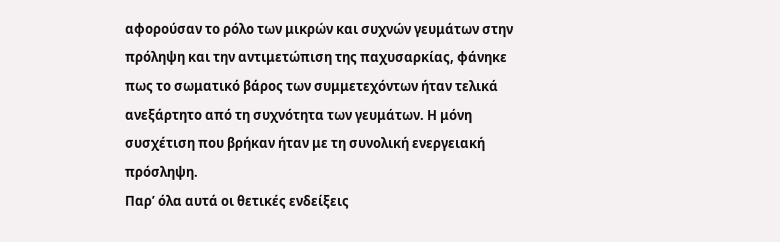αφορούσαν το ρόλο των μικρών και συχνών γευμάτων στην πρόληψη και την αντιμετώπιση της παχυσαρκίας, φάνηκε πως το σωματικό βάρος των συμμετεχόντων ήταν τελικά ανεξάρτητο από τη συχνότητα των γευμάτων. Η μόνη συσχέτιση που βρήκαν ήταν με τη συνολική ενεργειακή πρόσληψη.
Παρ’ όλα αυτά οι θετικές ενδείξεις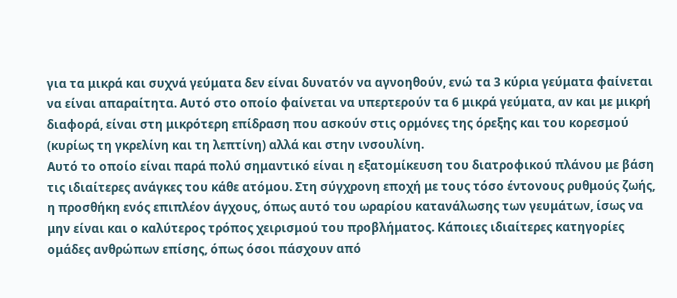για τα μικρά και συχνά γεύματα δεν είναι δυνατόν να αγνοηθούν, ενώ τα 3 κύρια γεύματα φαίνεται να είναι απαραίτητα. Αυτό στο οποίο φαίνεται να υπερτερούν τα 6 μικρά γεύματα, αν και με μικρή διαφορά, είναι στη μικρότερη επίδραση που ασκούν στις ορμόνες της όρεξης και του κορεσμού (κυρίως τη γκρελίνη και τη λεπτίνη) αλλά και στην ινσουλίνη.
Αυτό το οποίο είναι παρά πολύ σημαντικό είναι η εξατομίκευση του διατροφικού πλάνου με βάση τις ιδιαίτερες ανάγκες του κάθε ατόμου. Στη σύγχρονη εποχή με τους τόσο έντονους ρυθμούς ζωής, η προσθήκη ενός επιπλέον άγχους, όπως αυτό του ωραρίου κατανάλωσης των γευμάτων, ίσως να μην είναι και ο καλύτερος τρόπος χειρισμού του προβλήματος. Κάποιες ιδιαίτερες κατηγορίες ομάδες ανθρώπων επίσης, όπως όσοι πάσχουν από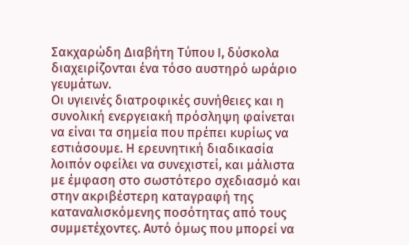Σακχαρώδη Διαβήτη Τύπου Ι, δύσκολα διαχειρίζονται ένα τόσο αυστηρό ωράριο γευμάτων.
Οι υγιεινές διατροφικές συνήθειες και η συνολική ενεργειακή πρόσληψη φαίνεται να είναι τα σημεία που πρέπει κυρίως να εστιάσουμε. Η ερευνητική διαδικασία λοιπόν οφείλει να συνεχιστεί, και μάλιστα με έμφαση στο σωστότερο σχεδιασμό και στην ακριβέστερη καταγραφή της καταναλισκόμενης ποσότητας από τους συμμετέχοντες. Αυτό όμως που μπορεί να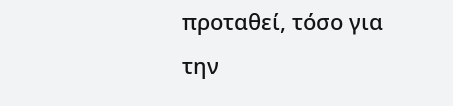προταθεί, τόσο για την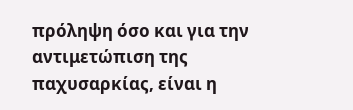πρόληψη όσο και για την αντιμετώπιση της παχυσαρκίας, είναι η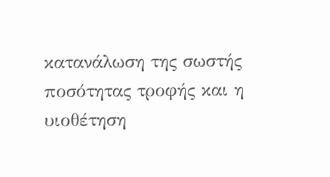κατανάλωση της σωστής ποσότητας τροφής και η υιοθέτηση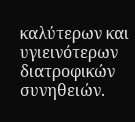καλύτερων και υγιεινότερων διατροφικών συνηθειών.